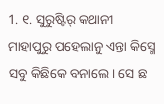1. ୧. ସୁରୁଷ୍ଟିର୍ କଥାନୀ
ମାହାପୁରୁ ପହେଲାନୁ ଏନ୍ତା କିସ୍ମେ ସବୁ କିଛିକେ ବନାଲେ। ସେ ଛ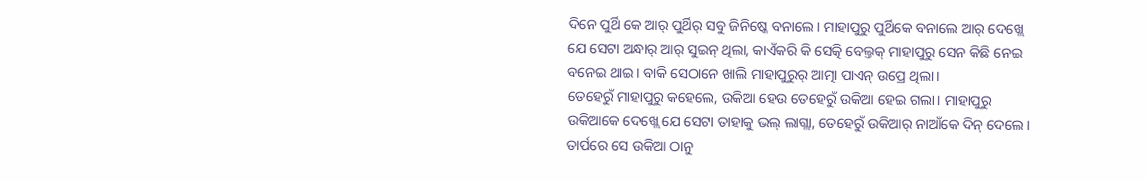ଦିନେ ପୁର୍ଥି କେ ଆର୍ ପୁର୍ଥିର୍ ସବୁ ଜିନିଷ୍କେ ବନାଲେ। ମାହାପୁରୁ ପୁର୍ଥିକେ ବନାଲେ ଆର୍ ଦେଖ୍ଲେ ଯେ ସେଟା ଅନ୍ଧାର୍ ଆର୍ ସୁଇନ୍ ଥିଲା, କାଏଁକରି କି ସେତ୍କି ବେଲ୍ତକ୍ ମାହାପୁରୁ ସେନ କିଛି ନେଇ ବନେଇ ଥାଇ। ବାକି ସେଠାନେ ଖାଲି ମାହାପୁରୁର୍ ଆତ୍ମା ପାଏନ୍ ଉପ୍ରେ ଥିଲା।
ତେହେରୁଁ ମାହାପୁରୁ କହେଲେ, ଉକିଆ ହେଉ ତେହେରୁଁ ଉକିଆ ହେଇ ଗଲା। ମାହାପୁରୁ ଉକିଆକେ ଦେଖ୍ଲେ ଯେ ସେଟା ତାହାକୁ ଭଲ୍ ଲାଗ୍ଲା, ତେହେରୁଁ ଉକିଆର୍ ନାଆଁକେ ଦିନ୍ ଦେଲେ। ତାର୍ପରେ ସେ ଉକିଆ ଠାନୁ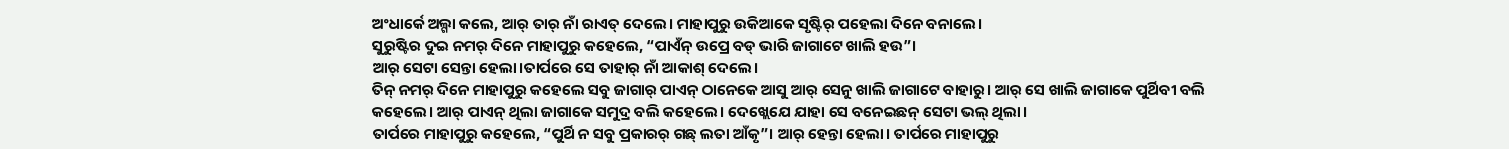ଅଂଧାର୍କେ ଅଲ୍ଗା କଲେ, ଆର୍ ତାର୍ ନାଁ ରାଏତ୍ ଦେଲେ। ମାହାପୁରୁ ଉକିଆକେ ସୃଷ୍ଟିର୍ ପହେଲା ଦିନେ ବନାଲେ।
ସୁରୁଷ୍ଟିର ଦୁଇ ନମର୍ ଦିନେ ମାହାପୁରୁ କହେଲେ, “ପାଏଁନ୍ ଉପ୍ରେ ବଡ୍ ଭାରି ଜାଗାଟେ ଖାଲି ହଉ”।
ଆର୍ ସେଟା ସେନ୍ତା ହେଲା।ତାର୍ପରେ ସେ ତାହାର୍ ନାଁ ଆକାଶ୍ ଦେଲେ।
ତିନ୍ ନମର୍ ଦିନେ ମାହାପୁରୁ କହେଲେ ସବୁ ଜାଗାର୍ ପାଏନ୍ ଠାନେକେ ଆସୁ ଆର୍ ସେନୁ ଖାଲି ଜାଗାଟେ ବାହାରୁ। ଆର୍ ସେ ଖାଲି ଜାଗାକେ ପୁର୍ଥିବୀ ବଲି କହେଲେ। ଆର୍ ପାଏନ୍ ଥିଲା ଜାଗାକେ ସମୁଦ୍ର ବଲି କହେଲେ। ଦେଖ୍ଲେଯେ ଯାହା ସେ ବନେଇଛନ୍ ସେଟା ଭଲ୍ ଥିଲା।
ତାର୍ପରେ ମାହାପୁରୁ କହେଲେ, “ପୁର୍ଥି ନ ସବୁ ପ୍ରକାରର୍ ଗଛ୍ ଲତା ଆଁକୃ”। ଆର୍ ହେନ୍ତା ହେଲା। ତାର୍ପରେ ମାହାପୁରୁ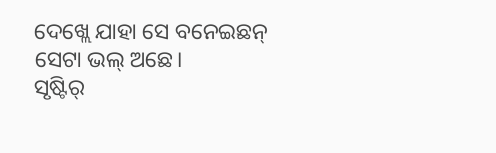ଦେଖ୍ଲେ ଯାହା ସେ ବନେଇଛନ୍ ସେଟା ଭଲ୍ ଅଛେ।
ସୃଷ୍ଟିର୍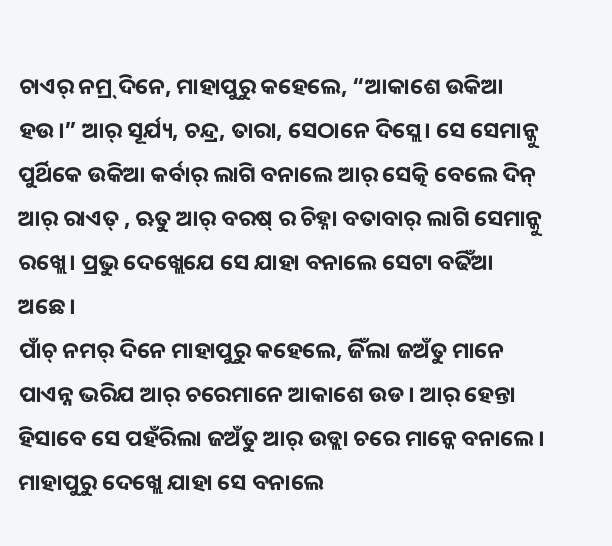ଚାଏର୍ ନମ୍ର୍ ଦିନେ, ମାହାପୁରୁ କହେଲେ, “ଆକାଶେ ଉକିଆ ହଉ।” ଆର୍ ସୂର୍ଯ୍ୟ, ଚନ୍ଦ୍ର, ତାରା, ସେଠାନେ ଦିସ୍ଲେ। ସେ ସେମାନ୍କୁ ପୁର୍ଥିକେ ଉକିଆ କର୍ବାର୍ ଲାଗି ବନାଲେ ଆର୍ ସେତ୍କି ବେଲେ ଦିନ୍ ଆର୍ ରାଏତ୍ , ଋତୁ ଆର୍ ବରଷ୍ ର ଚିହ୍ନା ବତାବାର୍ ଲାଗି ସେମାନ୍କୁ ରଖ୍ଲେ। ପ୍ରଭୁ ଦେଖ୍ଲେଯେ ସେ ଯାହା ବନାଲେ ସେଟା ବଢିଁଆ ଅଛେ।
ପାଁଚ୍ ନମର୍ ଦିନେ ମାହାପୁରୁ କହେଲେ, ଜିଁଲା ଜଅଁତୁ ମାନେ ପାଏନ୍ନ ଭରିଯ ଆର୍ ଚରେମାନେ ଆକାଶେ ଉଡ। ଆର୍ ହେନ୍ତା ହିସାବେ ସେ ପହଁରିଲା ଜଅଁତୁ ଆର୍ ଉଡ୍ଲା ଚରେ ମାନ୍କେ ବନାଲେ। ମାହାପୁରୁ ଦେଖ୍ଲେ ଯାହା ସେ ବନାଲେ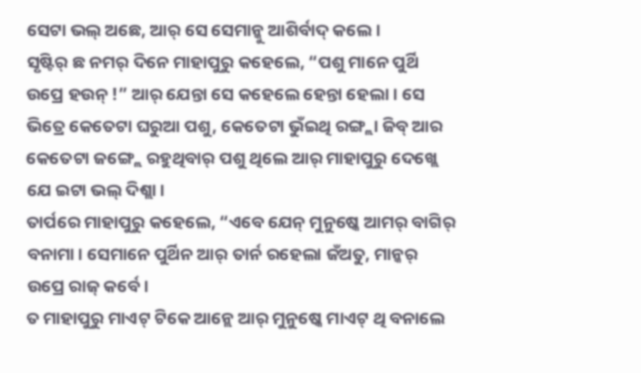ସେଟା ଭଲ୍ ଅଛେ, ଆର୍ ସେ ସେମାନ୍କୁ ଆଶିର୍ବାଦ୍ କଲେ।
ସୃଷ୍ଟିର୍ ଛ ନମର୍ ଦିନେ ମାହାପୁରୁ କହେଲେ, “ପଶୁ ମାନେ ପୁର୍ଥି ଉପ୍ରେ ହଉନ୍ !” ଆର୍ ଯେନ୍ତା ସେ କହେଲେ ହେନ୍ତା ହେଲା। ସେ ଭିତ୍ରେ କେତେଟା ଘରୁଆ ପଶୁ, କେତେଟା ଭୁଁଇଥି ରଙ୍ଗ୍ଲା ଜିବ୍ ଆର କେତେଟା ଜଙ୍ଗ୍ଲେ ରହୁଥିବାର୍ ପଶୁ ଥିଲେ ଆର୍ ମାହାପୁରୁ ଦେଖ୍ଲେ ଯେ ଇଟା ଭଲ୍ ଦିଶ୍ଲା।
ତାର୍ପରେ ମାହାପୁରୁ କହେଲେ, “ଏବେ ଯେନ୍ ମୁନୁଷ୍କେ ଆମର୍ ବାଗିର୍ ବନାମା। ସେମାନେ ପୁର୍ଥିନ ଆର୍ ତାର୍ନ ରହେଲା ଜଁଅତୁ, ମାନ୍କର୍ ଉପ୍ରେ ରାଜ୍ କର୍ବେ।
ତ ମାହାପୁରୁ ମାଏଟ୍ ଟିକେ ଆନ୍ଲେ ଆର୍ ମୁନୁଷ୍କେ ମାଏଟ୍ ଥି ବନାଲେ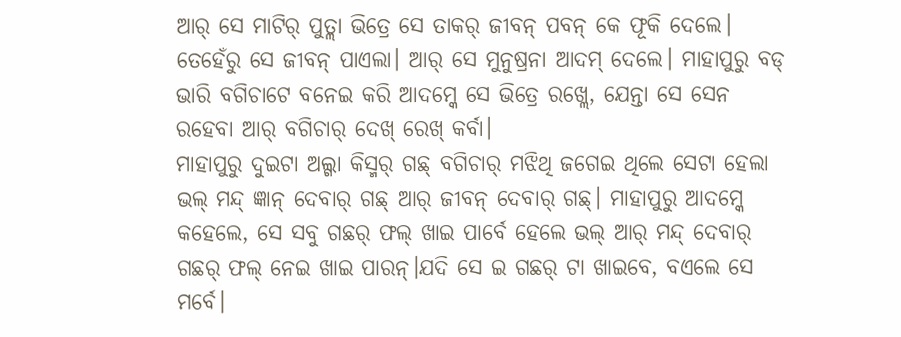ଆର୍ ସେ ମାଟିର୍ ପୁତ୍ଲା ଭିତ୍ରେ ସେ ତାକର୍ ଜୀବନ୍ ପବନ୍ କେ ଫୂକି ଦେଲେ। ତେହେଁରୁ ସେ ଜୀବନ୍ ପାଏଲା। ଆର୍ ସେ ମୁନୁଷ୍ରନା ଆଦମ୍ ଦେଲେ। ମାହାପୁରୁ ବଡ୍ ଭାରି ବଗିଚାଟେ ବନେଇ କରି ଆଦମ୍କେ ସେ ଭିତ୍ରେ ରଖ୍ଲେ, ଯେନ୍ତା ସେ ସେନ ରହେବା ଆର୍ ବଗିଚାର୍ ଦେଖ୍ ରେଖ୍ କର୍ବା।
ମାହାପୁରୁ ଦୁଇଟା ଅଲ୍ଗା କିସ୍ମର୍ ଗଛ୍ ବଗିଚାର୍ ମଝିଥି ଜଗେଇ ଥିଲେ ସେଟା ହେଲା ଭଲ୍ ମନ୍ଦ୍ ଜ୍ଞାନ୍ ଦେବାର୍ ଗଛ୍ ଆର୍ ଜୀବନ୍ ଦେବାର୍ ଗଛ୍। ମାହାପୁରୁ ଆଦମ୍କେ କହେଲେ, ସେ ସବୁ ଗଛର୍ ଫଲ୍ ଖାଇ ପାର୍ବେ ହେଲେ ଭଲ୍ ଆର୍ ମନ୍ଦ୍ ଦେବାର୍ ଗଛର୍ ଫଲ୍ ନେଇ ଖାଇ ପାରନ୍।ଯଦି ସେ ଇ ଗଛର୍ ଟା ଖାଇବେ, ବଏଲେ ସେ ମର୍ବେ।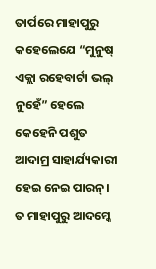ତାର୍ପରେ ମାହାପୁରୁ କହେଲେଯେ “ମୁନୁଷ୍ ଏକ୍ଲା ରହେବାର୍ଟା ଭଲ୍ ନୁହେଁ” ହେଲେ କେହେନି ପଶୁତ ଆଦାମ୍ର ସାହାର୍ଯ୍ୟକାରୀ ହେଇ ନେଇ ପାରନ୍।
ତ ମାହାପୁରୁ ଆଦମ୍କେ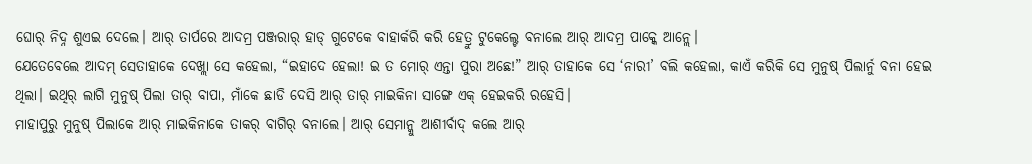ଘୋର୍ ନିଦ୍ନ ଶୁଏଇ ଦେଲେ। ଆର୍ ତାର୍ପରେ ଆଦମ୍ର ପଞ୍ଜରାର୍ ହାଡ୍ ଗୁଟେକେ ବାହାର୍କରି କରି ହେତ୍ରୁ ଟୁକେଲ୍ଟେ ବନାଲେ ଆର୍ ଆଦମ୍ର ପାକ୍କେ ଆନ୍ଲେ।
ଯେତେବେଲେ ଆଦମ୍ ସେତାହାକେ ଦେଖ୍ଲା ସେ କହେଲା, “ଇହାଦେ ହେଲା! ଇ ତ ମୋର୍ ଏନ୍ତା ପୁରା ଅଛେ!” ଆର୍ ତାହାକେ ସେ ‘ନାରୀ’ ବଲି କହେଲା, କାଏଁ କରିକି ସେ ମୁନୁଷ୍ ପିଲାର୍ନୁ ବନା ହେଇ ଥିଲା। ଇଥିର୍ ଲାଗି ମୁନୁଷ୍ ପିଲା ତାର୍ ବାପା, ମାଁକେ ଛାଡି ଦେସି ଆର୍ ତାର୍ ମାଇକିନା ସାଙ୍ଗେ ଏକ୍ ହେଇକରି ରହେସି।
ମାହାପୁରୁ ମୁନୁଷ୍ ପିଲାକେ ଆର୍ ମାଇକିନାକେ ତାକର୍ ବାଗିର୍ ବନାଲେ। ଆର୍ ସେମାନ୍କୁ ଆଶୀର୍ବାଦ୍ କଲେ ଆର୍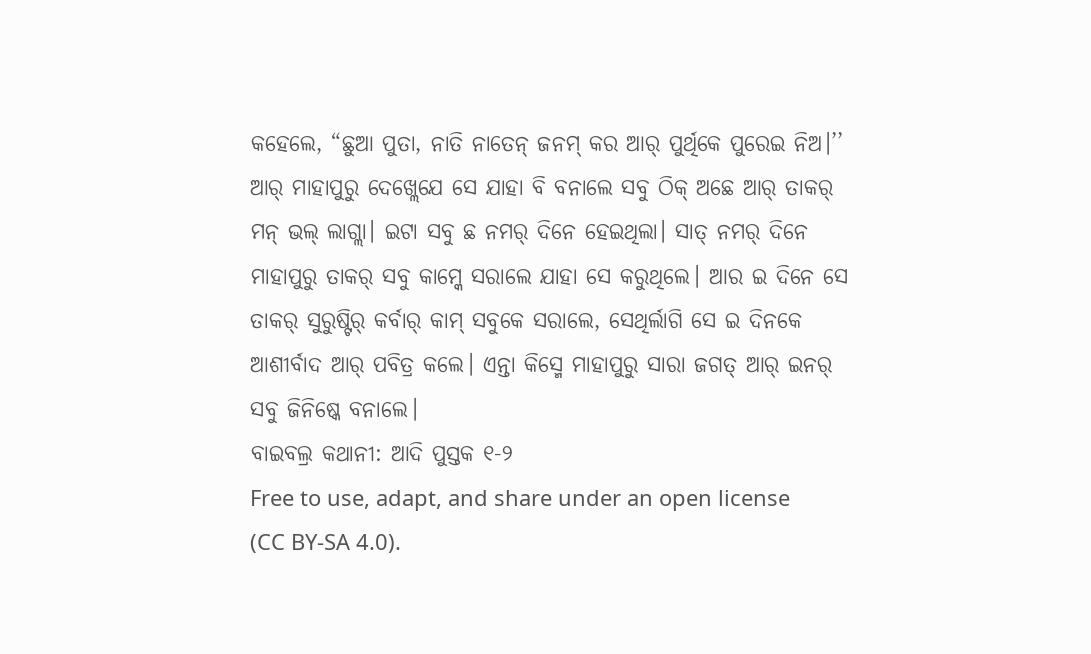କହେଲେ, “ଛୁଆ ପୁତା, ନାତି ନାତେନ୍ ଜନମ୍ କର ଆର୍ ପୁର୍ଥିକେ ପୁରେଇ ନିଅ।’’ ଆର୍ ମାହାପୁରୁ ଦେଖ୍ଲେଯେ ସେ ଯାହା ବି ବନାଲେ ସବୁ ଠିକ୍ ଅଛେ ଆର୍ ତାକର୍ ମନ୍ ଭଲ୍ ଲାଗ୍ଲା। ଇଟା ସବୁ ଛ ନମର୍ ଦିନେ ହେଇଥିଲା। ସାତ୍ ନମର୍ ଦିନେ ମାହାପୁରୁ ତାକର୍ ସବୁ କାମ୍କେ ସରାଲେ ଯାହା ସେ କରୁଥିଲେ। ଆର ଇ ଦିନେ ସେ ତାକର୍ ସୁରୁଷ୍ଟିର୍ କର୍ବାର୍ କାମ୍ ସବୁକେ ସରାଲେ, ସେଥିର୍ଲାଗି ସେ ଇ ଦିନକେ ଆଶୀର୍ବାଦ ଆର୍ ପବିତ୍ର କଲେ। ଏନ୍ତା କିସ୍ମେ ମାହାପୁରୁ ସାରା ଜଗତ୍ ଆର୍ ଇନର୍ ସବୁ ଜିନିଷ୍କେ ବନାଲେ।
ବାଇବଲ୍ର କଥାନୀ: ଆଦି ପୁସ୍ତକ ୧-୨
Free to use, adapt, and share under an open license (CC BY-SA 4.0).